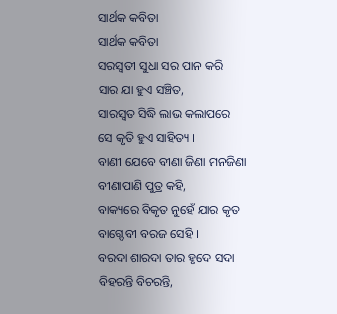ସାର୍ଥକ କବିତା
ସାର୍ଥକ କବିତା
ସରସ୍ୱତୀ ସୁଧା ସର ପାନ କରି
ସାର ଯା ହୁଏ ସଞ୍ଚିତ,
ସାରସ୍ୱତ ସିଦ୍ଧି ଲାଭ କଲାପରେ
ସେ କୃତି ହୁଏ ସାହିତ୍ୟ ।
ବାଣୀ ଯେବେ ବୀଣା ଜିଣା ମନଜିଣା
ବୀଣାପାଣି ପୁତ୍ର କହି,
ବାକ୍ୟରେ ବିକୃତ ନୁହେଁ ଯାର କୃତ
ବାଗ୍ଦେବୀ ବରଜ ସେହି ।
ବରଦା ଶାରଦା ତାର ହୃଦେ ସଦା
ବିହରନ୍ତି ବିଚରନ୍ତି,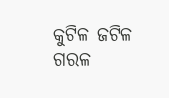କୁଟିଳ ଜଟିଳ ଗରଳ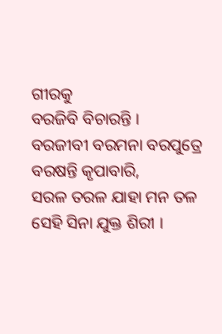ଗୀରକୁ
ବରଜିବି ବିଚାରନ୍ତି ।
ବରଜୀବୀ ବରମନା ବରପୁତ୍ରେ
ବରଷନ୍ତି କୃପାବାରି,
ସରଳ ତରଳ ଯାହା ମନ ତଳ
ସେହି ସିନା ଯୁକ୍ତ ଶିରୀ ।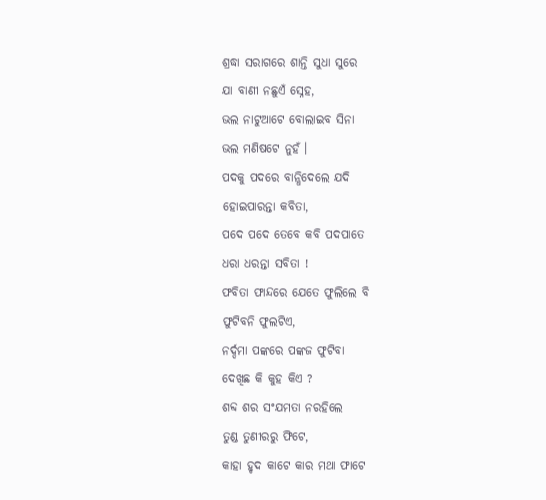ଶ୍ରଦ୍ଧା ସରାଗରେ ଶାନ୍ତି ସୁଧା ସୁରେ
ଯା ବାଣୀ ନଛୁଏଁ ସ୍ନେହ,
ଭଲ ନାଟୁଆଟେ ବୋଲାଇବ ସିନା
ଭଲ ମଣିଷଟେ ନୁହଁ ।
ପଦକୁ ପଦରେ ବାନ୍ଧିଦେଲେ ଯଦି
ହୋଇପାରନ୍ତା କବିତା,
ପଦେ ପଦେ ତେବେ କବି ପଦପାତେ
ଧରା ଧରନ୍ତା ସବିତା !
ଫବିତା ଫାନ୍ଦରେ ଯେତେ ଫୁଲିଲେ ବି
ଫୁଟିବନି ଫୁଲଟିଏ,
ନର୍ଦ୍ଦମା ପଙ୍କରେ ପଙ୍କଜ ଫୁଟିବା
ଦେଖିଛ କି କୁହ କିଏ ?
ଶବ୍ଦ ଶର ସଂଯମତା ନରହିଲେ
ତୁଣ୍ଡ ତୁଣୀରରୁ ଫିଟେ,
କାହା ହୃଦ କାଟେ କାର ମଥା ଫାଟେ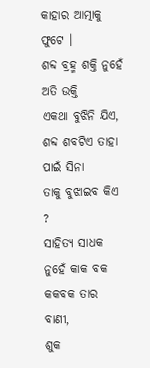କାହାର ଆତ୍ମାକୁ ଫୁଟେ ।
ଶବ୍ଦ ବ୍ରହ୍ମ ଶକ୍ତି ନୁହେଁ ଅତି ଉକ୍ତି
ଏକଥା ବୁଝିନି ଯିଏ,
ଶବ୍ଦ ଶବଟିଏ ତାହା ପାଇଁ ସିନା
ତାକୁ ବୁଝାଇବ କିଏ ?
ସାହିତ୍ୟ ସାଧକ ନୁହେଁ କାକ ବକ
କକବକ ତାର ବାଣୀ,
ଶୁକ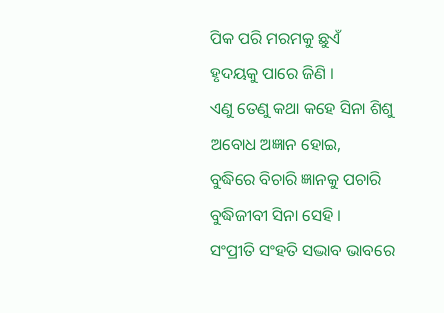ପିକ ପରି ମରମକୁ ଛୁଏଁ
ହୃଦୟକୁ ପାରେ ଜିଣି ।
ଏଣୁ ତେଣୁ କଥା କହେ ସିନା ଶିଶୁ
ଅବୋଧ ଅଜ୍ଞାନ ହୋଇ,
ବୁଦ୍ଧିରେ ବିଚାରି ଜ୍ଞାନକୁ ପଚାରି
ବୁଦ୍ଧିଜୀବୀ ସିନା ସେହି ।
ସଂପ୍ରୀତି ସଂହତି ସଦ୍ଭାବ ଭାବରେ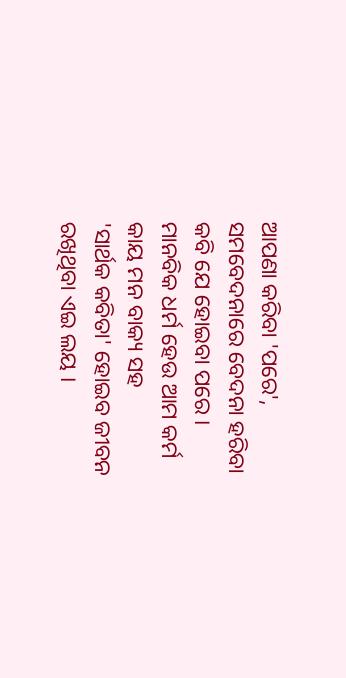ଆପଣା କରିବା 'ପରେ',
ସମବେଦନାରେ ବେଦନା ହରିବା
କବି ଯେ ହୋଇବା ପରେ ।
ମାନବିକ ଧର୍ମ ହେଉ ଆମ କର୍ମ
କାୟ ମନ ବାକ୍ୟ ସହ
'ସାର୍ଥକ କବିତା' ହୋଇବ ଜୀବନ
ରଖିଥିବା ଏଇ ଲୟ ।